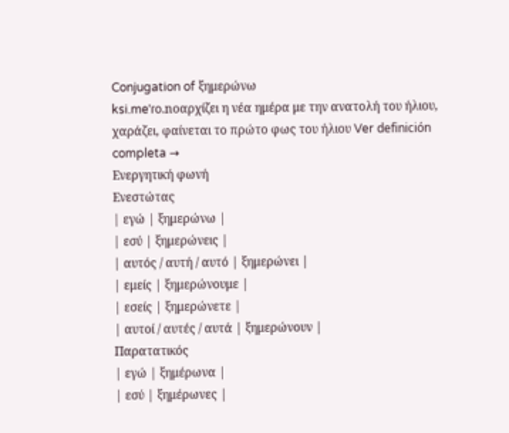Conjugation of ξημερώνω
ksi.meˈɾo.noαρχίζει η νέα ημέρα με την ανατολή του ήλιου, χαράζει, φαίνεται το πρώτο φως του ήλιου Ver definición completa →
Ενεργητική φωνή
Ενεστώτας
| εγώ | ξημερώνω |
| εσύ | ξημερώνεις |
| αυτός / αυτή / αυτό | ξημερώνει |
| εμείς | ξημερώνουμε |
| εσείς | ξημερώνετε |
| αυτοί / αυτές / αυτά | ξημερώνουν |
Παρατατικός
| εγώ | ξημέρωνα |
| εσύ | ξημέρωνες |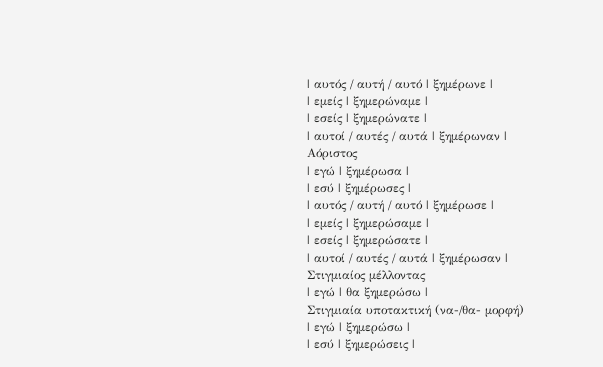| αυτός / αυτή / αυτό | ξημέρωνε |
| εμείς | ξημερώναμε |
| εσείς | ξημερώνατε |
| αυτοί / αυτές / αυτά | ξημέρωναν |
Αόριστος
| εγώ | ξημέρωσα |
| εσύ | ξημέρωσες |
| αυτός / αυτή / αυτό | ξημέρωσε |
| εμείς | ξημερώσαμε |
| εσείς | ξημερώσατε |
| αυτοί / αυτές / αυτά | ξημέρωσαν |
Στιγμιαίος μέλλοντας
| εγώ | θα ξημερώσω |
Στιγμιαία υποτακτική (να-/θα- μορφή)
| εγώ | ξημερώσω |
| εσύ | ξημερώσεις |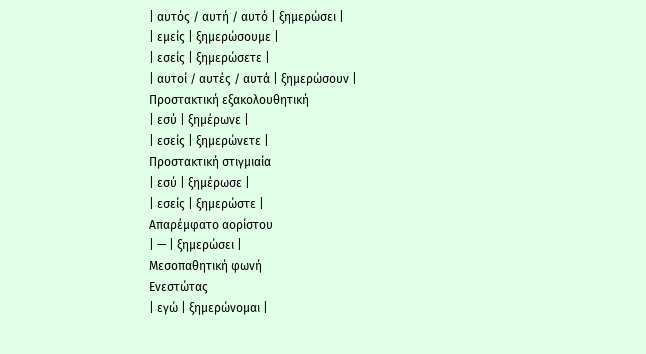| αυτός / αυτή / αυτό | ξημερώσει |
| εμείς | ξημερώσουμε |
| εσείς | ξημερώσετε |
| αυτοί / αυτές / αυτά | ξημερώσουν |
Προστακτική εξακολουθητική
| εσύ | ξημέρωνε |
| εσείς | ξημερώνετε |
Προστακτική στιγμιαία
| εσύ | ξημέρωσε |
| εσείς | ξημερώστε |
Απαρέμφατο αορίστου
| — | ξημερώσει |
Μεσοπαθητική φωνή
Ενεστώτας
| εγώ | ξημερώνομαι |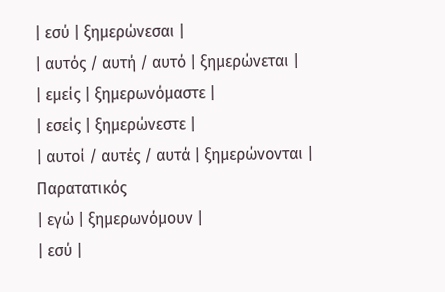| εσύ | ξημερώνεσαι |
| αυτός / αυτή / αυτό | ξημερώνεται |
| εμείς | ξημερωνόμαστε |
| εσείς | ξημερώνεστε |
| αυτοί / αυτές / αυτά | ξημερώνονται |
Παρατατικός
| εγώ | ξημερωνόμουν |
| εσύ |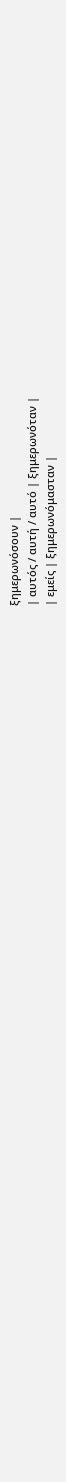ξημερωνόσουν |
| αυτός / αυτή / αυτό | ξημερωνόταν |
| εμείς | ξημερωνόμασταν |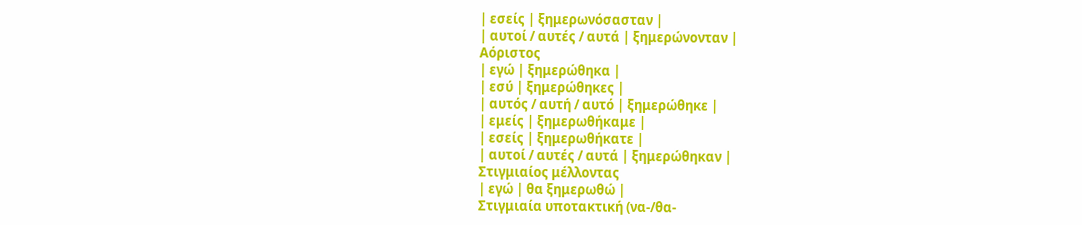| εσείς | ξημερωνόσασταν |
| αυτοί / αυτές / αυτά | ξημερώνονταν |
Αόριστος
| εγώ | ξημερώθηκα |
| εσύ | ξημερώθηκες |
| αυτός / αυτή / αυτό | ξημερώθηκε |
| εμείς | ξημερωθήκαμε |
| εσείς | ξημερωθήκατε |
| αυτοί / αυτές / αυτά | ξημερώθηκαν |
Στιγμιαίος μέλλοντας
| εγώ | θα ξημερωθώ |
Στιγμιαία υποτακτική (να-/θα-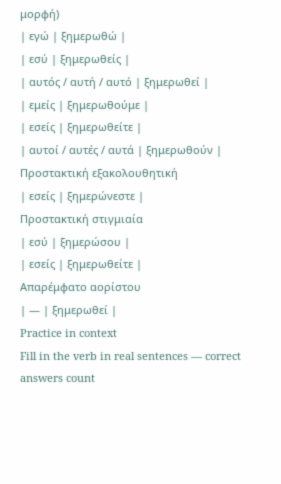μορφή)
| εγώ | ξημερωθώ |
| εσύ | ξημερωθείς |
| αυτός / αυτή / αυτό | ξημερωθεί |
| εμείς | ξημερωθούμε |
| εσείς | ξημερωθείτε |
| αυτοί / αυτές / αυτά | ξημερωθούν |
Προστακτική εξακολουθητική
| εσείς | ξημερώνεστε |
Προστακτική στιγμιαία
| εσύ | ξημερώσου |
| εσείς | ξημερωθείτε |
Απαρέμφατο αορίστου
| — | ξημερωθεί |
Practice in context
Fill in the verb in real sentences — correct answers count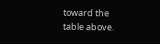toward the table above.